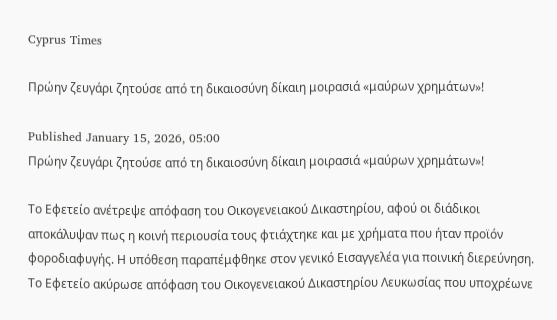Cyprus Times

Πρώην ζευγάρι ζητούσε από τη δικαιοσύνη δίκαιη μοιρασιά «μαύρων χρημάτων»!

Published January 15, 2026, 05:00
Πρώην ζευγάρι ζητούσε από τη δικαιοσύνη δίκαιη μοιρασιά «μαύρων χρημάτων»!

Το Εφετείο ανέτρεψε απόφαση του Οικογενειακού Δικαστηρίου, αφού οι διάδικοι αποκάλυψαν πως η κοινή περιουσία τους φτιάχτηκε και με χρήματα που ήταν προϊόν φοροδιαφυγής. Η υπόθεση παραπέμφθηκε στον γενικό Εισαγγελέα για ποινική διερεύνηση.
Το Εφετείο ακύρωσε απόφαση του Οικογενειακού Δικαστηρίου Λευκωσίας που υποχρέωνε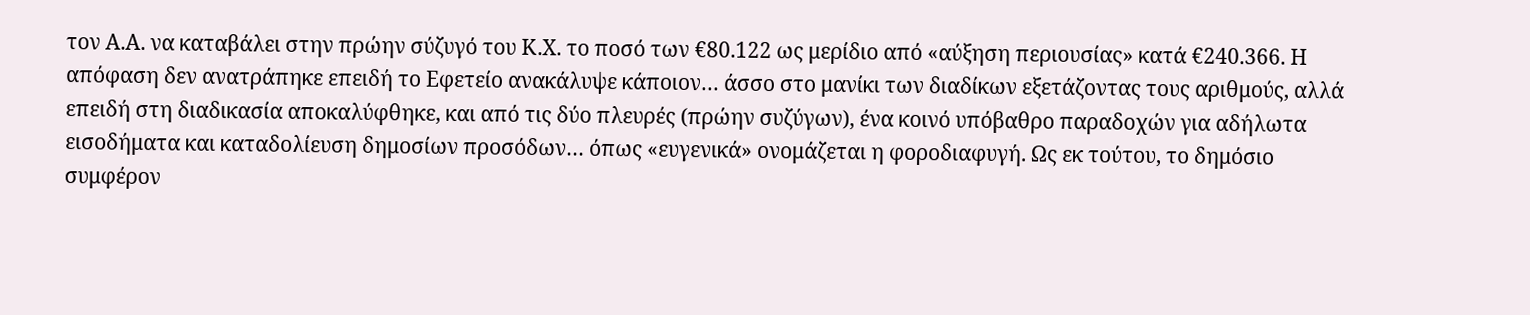τον Α.Α. να καταβάλει στην πρώην σύζυγό του Κ.Χ. το ποσό των €80.122 ως μερίδιο από «αύξηση περιουσίας» κατά €240.366. Η απόφαση δεν ανατράπηκε επειδή το Εφετείο ανακάλυψε κάποιον… άσσο στο μανίκι των διαδίκων εξετάζοντας τους αριθμούς, αλλά επειδή στη διαδικασία αποκαλύφθηκε, και από τις δύο πλευρές (πρώην συζύγων), ένα κοινό υπόβαθρο παραδοχών για αδήλωτα εισοδήματα και καταδολίευση δημοσίων προσόδων… όπως «ευγενικά» ονομάζεται η φοροδιαφυγή. Ως εκ τούτου, το δημόσιο συμφέρον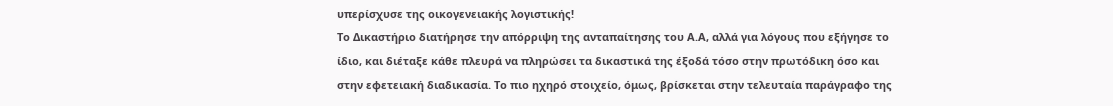υπερίσχυσε της οικογενειακής λογιστικής!
Το Δικαστήριο διατήρησε την απόρριψη της ανταπαίτησης του Α.Α, αλλά για λόγους που εξήγησε το ίδιο, και διέταξε κάθε πλευρά να πληρώσει τα δικαστικά της έξοδά τόσο στην πρωτόδικη όσο και στην εφετειακή διαδικασία. Το πιο ηχηρό στοιχείο, όμως, βρίσκεται στην τελευταία παράγραφο της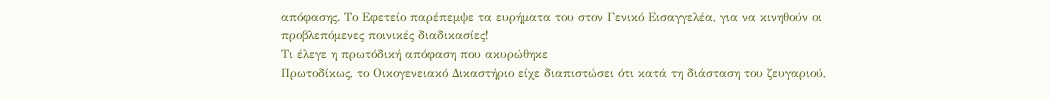απόφασης. Το Εφετείο παρέπεμψε τα ευρήματα του στον Γενικό Εισαγγελέα, για να κινηθούν οι προβλεπόμενες ποινικές διαδικασίες!
Τι έλεγε η πρωτόδική απόφαση που ακυρώθηκε
Πρωτοδίκως, το Οικογενειακό Δικαστήριο είχε διαπιστώσει ότι κατά τη διάσταση του ζευγαριού,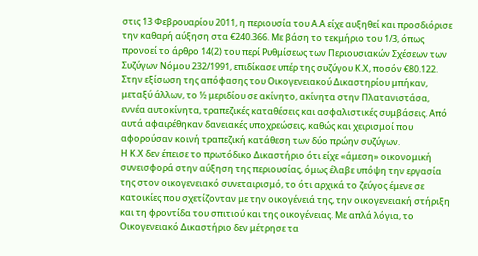στις 13 Φεβρουαρίου 2011, η περιουσία του Α.Α είχε αυξηθεί και προσδιόρισε την καθαρή αύξηση στα €240.366. Με βάση το τεκμήριο του 1/3, όπως προνοεί το άρθρο 14(2) του περί Ρυθμίσεως των Περιουσιακών Σχέσεων των Συζύγων Νόμου 232/1991, επιδίκασε υπέρ της συζύγου Κ.Χ, ποσόν €80.122.
Στην εξίσωση της απόφασης του Οικογενειακού Δικαστηρίου μπήκαν, μεταξύ άλλων, το ½ μεριδίου σε ακίνητο, ακίνητα στην Πλατανιστάσα, εννέα αυτοκίνητα, τραπεζικές καταθέσεις και ασφαλιστικές συμβάσεις. Από αυτά αφαιρέθηκαν δανειακές υποχρεώσεις, καθώς και χειρισμοί που αφορούσαν κοινή τραπεζική κατάθεση των δύο πρώην συζύγων.
Η Κ.Χ δεν έπεισε το πρωτόδικο Δικαστήριο ότι είχε «άμεση» οικονομική συνεισφορά στην αύξηση της περιουσίας, όμως έλαβε υπόψη την εργασία της στον οικογενειακό συνεταιρισμό, το ότι αρχικά το ζεύγος έμενε σε κατοικίες που σχετίζονταν με την οικογένειά της, την οικογενειακή στήριξη και τη φροντίδα του σπιτιού και της οικογένειας. Με απλά λόγια, το Οικογενειακό Δικαστήριο δεν μέτρησε τα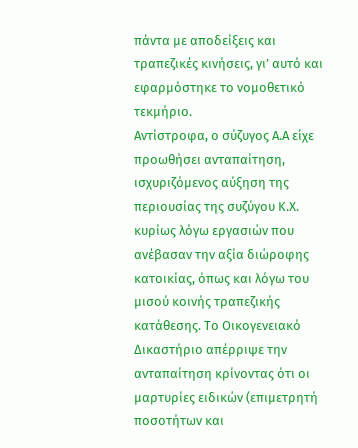πάντα με αποδείξεις και τραπεζικές κινήσεις, γι’ αυτό και εφαρμόστηκε το νομοθετικό τεκμήριο.
Αντίστροφα, ο σύζυγος Α.Α είχε προωθήσει ανταπαίτηση, ισχυριζόμενος αύξηση της περιουσίας της συζύγου Κ.Χ. κυρίως λόγω εργασιών που ανέβασαν την αξία διώροφης κατοικίας, όπως και λόγω του μισού κοινής τραπεζικής κατάθεσης. Το Οικογενειακό Δικαστήριο απέρριψε την ανταπαίτηση κρίνοντας ότι οι μαρτυρίες ειδικών (επιμετρητή ποσοτήτων και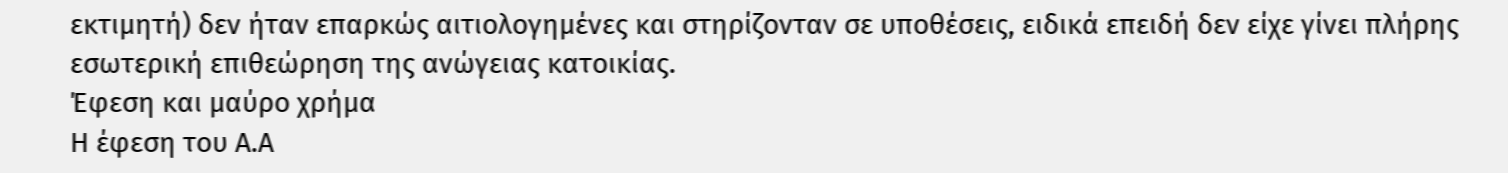εκτιμητή) δεν ήταν επαρκώς αιτιολογημένες και στηρίζονταν σε υποθέσεις, ειδικά επειδή δεν είχε γίνει πλήρης εσωτερική επιθεώρηση της ανώγειας κατοικίας.
Έφεση και μαύρο χρήμα
Η έφεση του Α.Α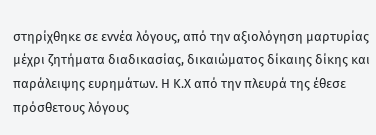στηρίχθηκε σε εννέα λόγους, από την αξιολόγηση μαρτυρίας μέχρι ζητήματα διαδικασίας, δικαιώματος δίκαιης δίκης και παράλειψης ευρημάτων. Η Κ.Χ από την πλευρά της έθεσε πρόσθετους λόγους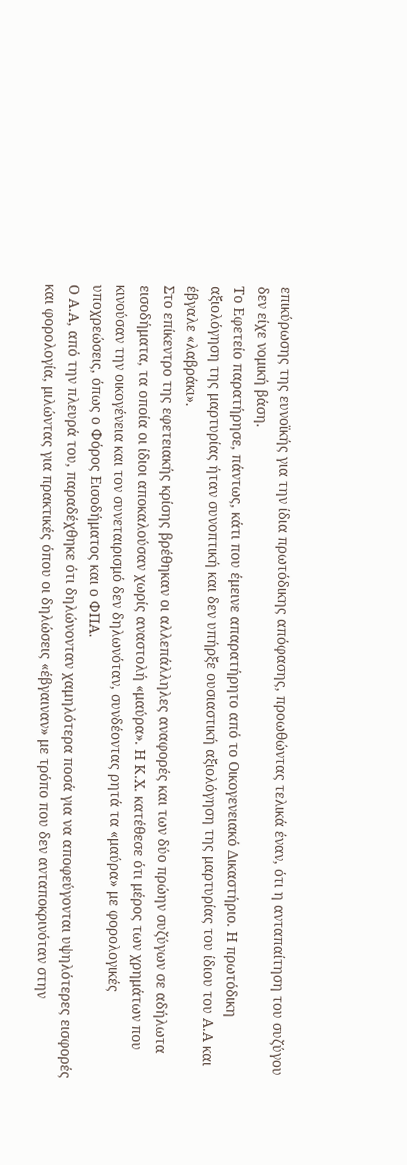επικύρωσης της ευνοϊκής για την ίδια πρωτόδικης απόφασης, προωθώντας τελικά έναν, ότι η ανταπαίτηση του συζύγου δεν είχε νομική βάση.
Το Εφετείο παρατήρησε, πάντως, κάτι που έμεινε απαρατήρητο από το Οικογενειακό Δικαστήριο. Η πρωτόδικη αξιολόγηση της μαρτυρίας ήταν συνοπτική και δεν υπήρξε ουσιαστική αξιολόγηση της μαρτυρίας του ίδιου του Α.Α και έβγαλε «λαβράκι».
Στο επίκεντρο της εφετειακής κρίσης βρέθηκαν οι αλλεπάλληλες αναφορές και των δύο πρώην συζύγων σε αδήλωτα εισοδήματα, τα οποία οι ίδιοι αποκαλούσαν χωρίς αναστολή «μαύρα». Η Κ.Χ. κατέθεσε ότι μέρος των χρημάτων που κινούσαν την οικογένεια και τον συνεταιρισμό δεν δηλωνόταν, συνδέοντας ρητά τα «μαύρα» με φορολογικές υποχρεώσεις, όπως ο Φόρος Εισοδήματος και ο ΦΠΑ.
Ο Α.Α, από την πλευρά του, παραδέχθηκε ότι δηλώνονταν χαμηλότερα ποσά για να αποφεύγονται υψηλότερες εισφορές και φορολογία, μιλώντας για πρακτικές όπου οι δηλώσεις «έβγαιναν» με τρόπο που δεν ανταποκρινόταν στην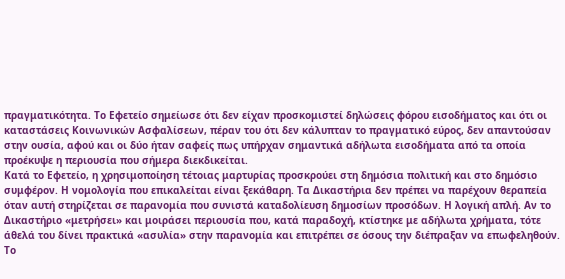πραγματικότητα. Το Εφετείο σημείωσε ότι δεν είχαν προσκομιστεί δηλώσεις φόρου εισοδήματος και ότι οι καταστάσεις Κοινωνικών Ασφαλίσεων, πέραν του ότι δεν κάλυπταν το πραγματικό εύρος, δεν απαντούσαν στην ουσία, αφού και οι δύο ήταν σαφείς πως υπήρχαν σημαντικά αδήλωτα εισοδήματα από τα οποία προέκυψε η περιουσία που σήμερα διεκδικείται.
Κατά το Εφετείο, η χρησιμοποίηση τέτοιας μαρτυρίας προσκρούει στη δημόσια πολιτική και στο δημόσιο συμφέρον. Η νομολογία που επικαλείται είναι ξεκάθαρη. Τα Δικαστήρια δεν πρέπει να παρέχουν θεραπεία όταν αυτή στηρίζεται σε παρανομία που συνιστά καταδολίευση δημοσίων προσόδων. Η λογική απλή. Αν το Δικαστήριο «μετρήσει» και μοιράσει περιουσία που, κατά παραδοχή, κτίστηκε με αδήλωτα χρήματα, τότε άθελά του δίνει πρακτικά «ασυλία» στην παρανομία και επιτρέπει σε όσους την διέπραξαν να επωφεληθούν.
Το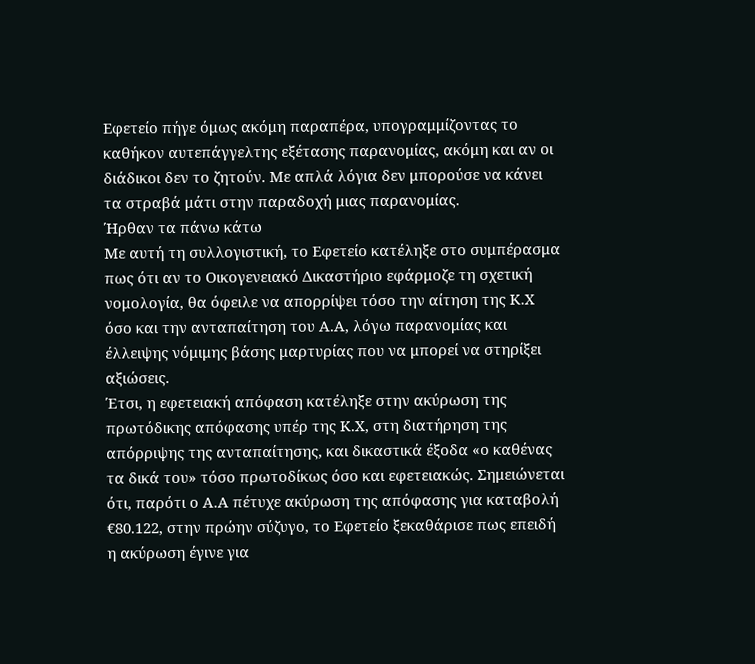Εφετείο πήγε όμως ακόμη παραπέρα, υπογραμμίζοντας το καθήκον αυτεπάγγελτης εξέτασης παρανομίας, ακόμη και αν οι διάδικοι δεν το ζητούν. Με απλά λόγια δεν μπορούσε να κάνει τα στραβά μάτι στην παραδοχή μιας παρανομίας.
Ήρθαν τα πάνω κάτω
Με αυτή τη συλλογιστική, το Εφετείο κατέληξε στο συμπέρασμα πως ότι αν το Οικογενειακό Δικαστήριο εφάρμοζε τη σχετική νομολογία, θα όφειλε να απορρίψει τόσο την αίτηση της Κ.Χ όσο και την ανταπαίτηση του Α.Α, λόγω παρανομίας και έλλειψης νόμιμης βάσης μαρτυρίας που να μπορεί να στηρίξει αξιώσεις.
Έτσι, η εφετειακή απόφαση κατέληξε στην ακύρωση της πρωτόδικης απόφασης υπέρ της Κ.Χ, στη διατήρηση της απόρριψης της ανταπαίτησης, και δικαστικά έξοδα «ο καθένας τα δικά του» τόσο πρωτοδίκως όσο και εφετειακώς. Σημειώνεται ότι, παρότι ο Α.Α πέτυχε ακύρωση της απόφασης για καταβολή €80.122, στην πρώην σύζυγο, το Εφετείο ξεκαθάρισε πως επειδή η ακύρωση έγινε για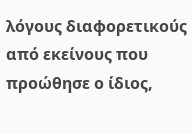λόγους διαφορετικούς από εκείνους που προώθησε ο ίδιος,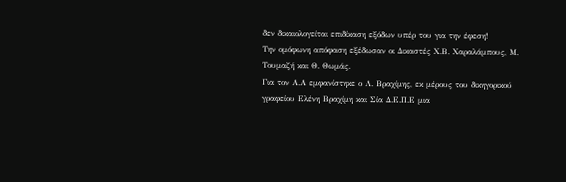δεν δικαιολογείται επιδίκαση εξόδων υπέρ του για την έφεση!
Την ομόφωνη απόφαση εξέδωσαν οι Δικαστές Χ.Β. Χαραλάμπους, Μ. Τουμαζή και Θ. Θωμάς.
Για τον Α.Α εμφανίστηκε ο Λ. Βραχίμης, εκ μέρους του δικηγορικού γραφείου Ελένη Βραχίμη και Σία Δ.Ε.Π.Ε μια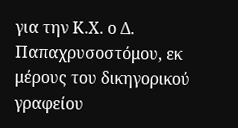για την Κ.Χ. ο Δ. Παπαχρυσοστόμου, εκ μέρους του δικηγορικού γραφείου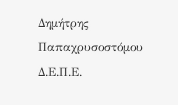Δημήτρης Παπαχρυσοστόμου Δ.Ε.Π.Ε.